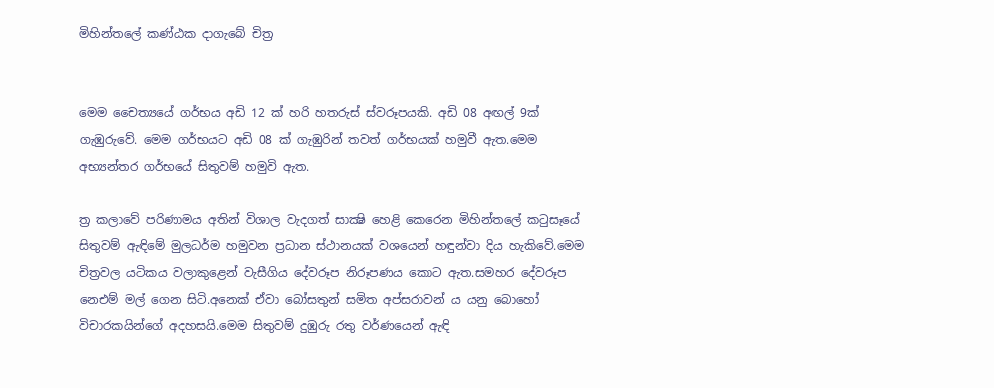මිහින්තලේ කණ්‌ඨක දාගැබේ චිත්‍ර


මෙම චෛත්‍යයේ ගර්භය අඩි 12 ක්‌ හරි හතරුස්‌ ස්‌වරූපයකි. අඩි 08 අඟල් 9ක්‌ ගැඹුරුවේ. මෙම ගර්භයට අඩි 08 ක්‌ ගැඹුරින් තවත් ගර්භයක්‌ හමුවී ඇත.මෙම අභ්‍යන්තර ගර්භයේ සිතුවම් හමුවි ඇත.

ත්‍ර කලාවේ පරිණාමය අතින් විශාල වැදගත් සාක්‍ෂි හෙළි කෙරෙන මිහින්තලේ කටුසෑයේ සිතුවම් ඇඳිමේ මුලධර්ම හමුවන ප්‍රධාන ස්‌ථානයක්‌ වශයෙන් හඳුන්වා දිය හැකිවේ.මෙම චිත්‍රවල යටිකය වලාකුළෙන් වැසීගිය දේවරූප නිරූපණය කොට ඇත.සමහර දේවරූප නෙඑම් මල් ගෙන සිටි.අනෙක්‌ ඒවා බෝසතුන් සමිත අප්සරාවන් ය යනු බොහෝ විචාරකයින්ගේ අදහසයි.මෙම සිතුවම් දුඹුරු රතු වර්ණයෙන් ඇඳි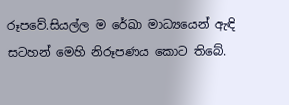රූපවේ.සියල්ල ම රේඛා මාධ්‍යයෙන් ඇඳි සටහන් මෙහි නිරූපණය කොට තිබේ.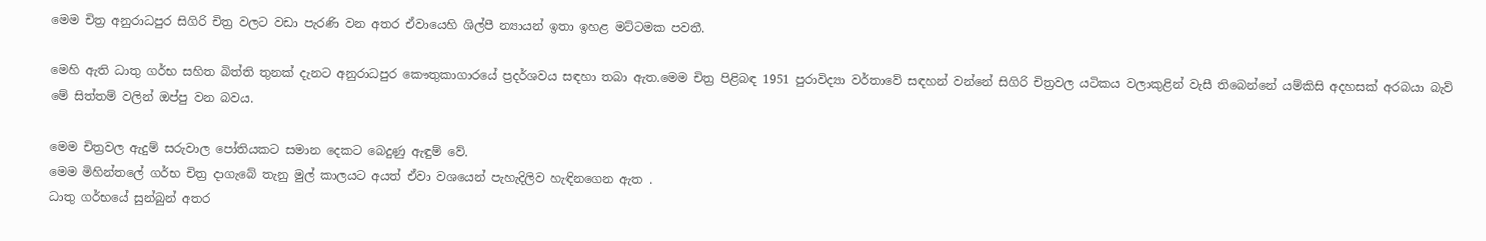මෙම චිත්‍ර අනුරාධපුර සිගිරි චිත්‍ර වලට වඩා පැරණි වන අතර ඒවායෙහි ශිල්පී න්‍යායන් ඉතා ඉහළ මට්‌ටමක පවතී.

මෙහි ඇති ධාතු ගර්භ සහිත බිත්ති තුනක්‌ දැනට අනුරාධපුර කෞතුකාගාරයේ ප්‍රදර්ශවය සඳහා තබා ඇත.මෙම චිත්‍ර පිළිබඳ 1951 පුරාවිද්‍යා වර්තාවේ සඳහන් වන්නේ සිගිරි චිත්‍රවල යටිකය වලාකුළින් වැසී තිබෙන්නේ යම්කිසි අදහසක්‌ අරබයා බැව් මේ සිත්තම් වලින් ඔප්පු වන බවය.

මෙම චිත්‍රවල ඇදුම් සරුවාල පෝතියකට සමාන දෙකට බෙදුණු ඇඳුම් වේ.
මෙම මිහින්තලේ ගර්භ චිත්‍ර දාගැබේ තැනු මුල් කාලයට අයත් ඒවා වශයෙන් පැහැදිලිව හැඳිනගෙන ඇත .
ධාතු ගර්භයේ සුන්බුන් අතර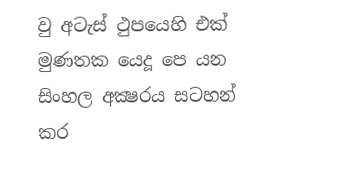වු අටැස්‌ ථුපයෙහි එක්‌ මුණතක යෙදූ පෙ යන සිංහල අක්‍ෂරය සටහන් කර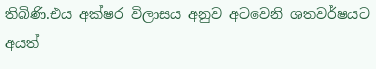තිබිණි.එය අක්‌ෂර විලාසය අනුව අටවෙනි ශතවර්ෂයට අයත්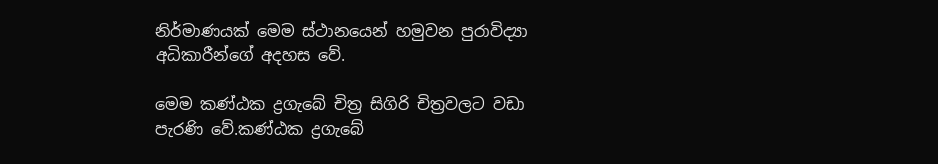නිර්මාණයක්‌ මෙම ස්‌ථානයෙන් හමුවන පුරාවිද්‍යා අධිකාරීන්ගේ අදහස වේ.

මෙම කණ්‌ඨක ද්‍රගැබේ චිත්‍ර සිගිරි චිත්‍රවලට වඩා පැරණි වේ.කණ්‌ඨක ද්‍රගැබේ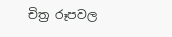චිත්‍ර රූපවල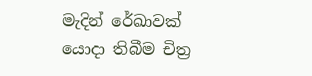මැදින් රේඛාවක්‌ යොදා තිබීම චිත්‍ර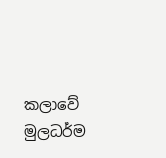කලාවේ මුලධර්ම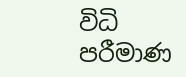විධි පරීමාණ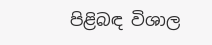පිළිබඳ විශාල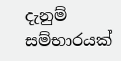දැනුම් සම්භාරයක්‌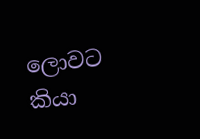ලොවට කියා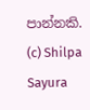පාන්නකි.
(c) Shilpa Sayura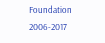Foundation 2006-2017